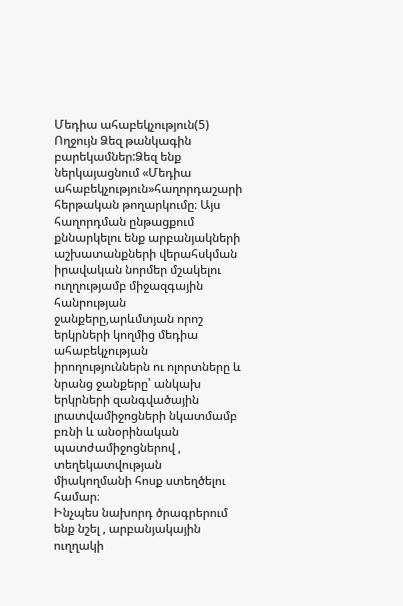Մեդիա ահաբեկչություն(5)
Ողջույն Ձեզ թանկագին բարեկամներ:Ձեզ ենք ներկայացնում «Մեդիա ահաբեկչություն»հաղորդաշարի հերթական թողարկումը։ Այս հաղորդման ընթացքում քննարկելու ենք արբանյակների աշխատանքների վերահսկման իրավական նորմեր մշակելու ուղղությամբ միջազգային հանրության ջանքերը,արևմտյան որոշ երկրների կողմից մեդիա ահաբեկչության իրողություններն ու ոլորտները և նրանց ջանքերը՝ անկախ երկրների զանգվածային լրատվամիջոցների նկատմամբ բռնի և անօրինական պատժամիջոցներով , տեղեկատվության միակողմանի հոսք ստեղծելու համար։
Ինչպես նախորդ ծրագրերում ենք նշել , արբանյակային ուղղակի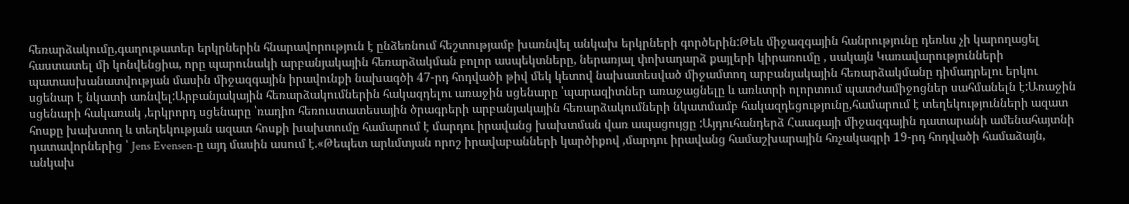հեռարձակումը,գաղութատեր երկրներին հնարավորություն է ընձեռնում հեշտությամբ խառնվել անկախ երկրների գործերին:Թեև միջազգային հանրությունը դեռևս չի կարողացել հաստատել մի կոնվենցիա, որը պարունակի արբանյակային հեռարձակման բոլոր ասպեկտները, ներառյալ փոխադարձ քայլերի կիրառումը , սակայն Կառավարությունների պատասխանատվության մասին միջազգային իրավունքի նախագծի 47-րդ հոդվածի թիվ մեկ կետով նախատեսված միջամտող արբանյակային հեռարձակմանը դիմադրելու երկու սցենար է նկատի առնվել:Արբանյակային հեռարձակումներին հակազդելու առաջին սցենարը ՝պարազիտներ առաջացնելը և առևտրի ոլորտում պատժամիջոցներ սահմանելն է:Առաջին սցենարի հակառակ ,երկրորդ սցենարը ՝ռադիո հեռուստատեսային ծրագրերի արբանյակային հեռարձակումների նկատմամբ հակազդեցությունը,համարում է տեղեկությունների ազատ հոսքը խախտող և տեղեկության ազատ հոսքի խախտումը համարում է մարդու իրավանց խախտման վառ ապացույցը :Այդուհանդերձ Հաագայի միջազգային դատարանի ամենահայտնի դատավորներից ՝ Jens Evensen-ը այդ մասին ասում է.«Թեպետ արևմտյան որոշ իրավաբանների կարծիքով ,մարդու իրավանց համաշխարային հռչակագրի 19-րդ հոդվածի համաձայն, անկախ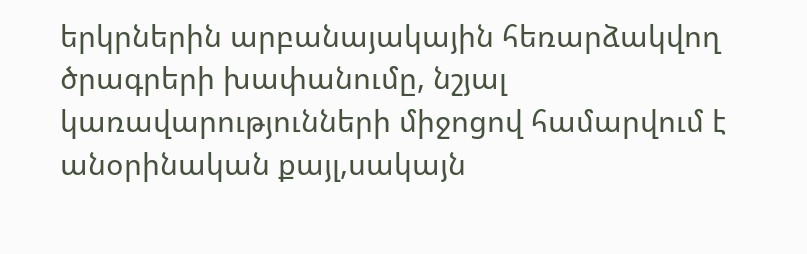երկրներին արբանայակային հեռարձակվող ծրագրերի խափանումը, նշյալ կառավարությունների միջոցով համարվում է անօրինական քայլ,սակայն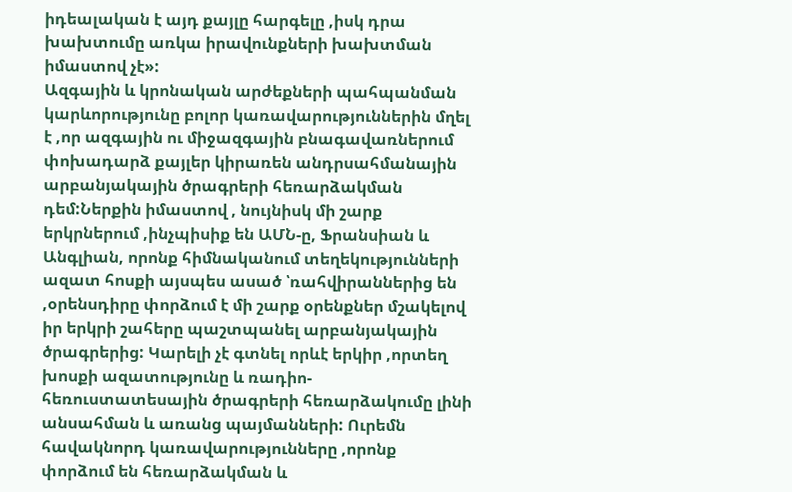իդեալական է այդ քայլը հարգելը ,իսկ դրա խախտումը առկա իրավունքների խախտման իմաստով չէ»:
Ազգային և կրոնական արժեքների պահպանման կարևորությունը բոլոր կառավարություններին մղել է ,որ ազգային ու միջազգային բնագավառներում փոխադարձ քայլեր կիրառեն անդրսահմանային արբանյակային ծրագրերի հեռարձակման դեմ:Ներքին իմաստով , նույնիսկ մի շարք երկրներում ,ինչպիսիք են ԱՄՆ-ը, Ֆրանսիան և Անգլիան, որոնք հիմնականում տեղեկությունների ազատ հոսքի այսպես ասած ՝ռահվիրաններից են ,օրենսդիրը փորձում է մի շարք օրենքներ մշակելով իր երկրի շահերը պաշտպանել արբանյակային ծրագրերից: Կարելի չէ գտնել որևէ երկիր ,որտեղ խոսքի ազատությունը և ռադիո-հեռուստատեսային ծրագրերի հեռարձակումը լինի անսահման և առանց պայմանների: Ուրեմն հավակնորդ կառավարությունները ,որոնք փորձում են հեռարձակման և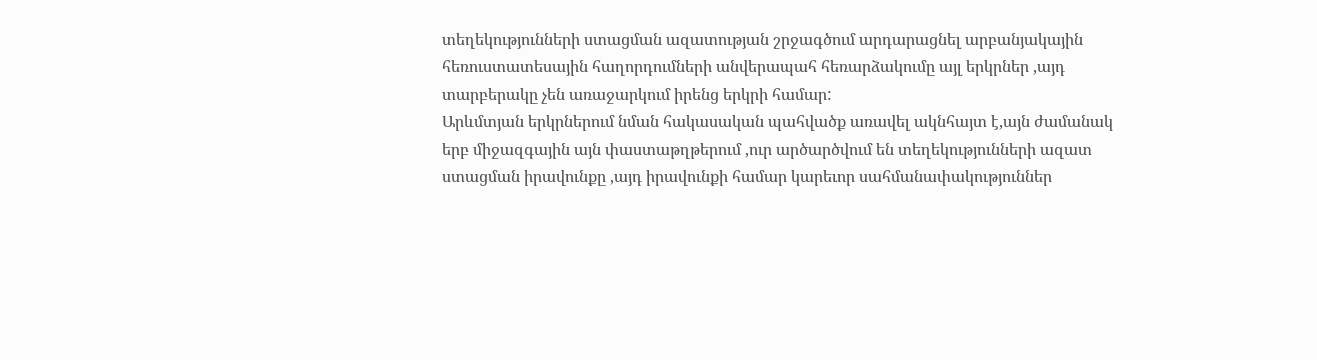տեղեկությունների ստացման ազատության շրջագծում արդարացնել արբանյակային հեռուստատեսային հաղորդումների անվերապահ հեռարձակումը այլ երկրներ ,այդ տարբերակը չեն առաջարկում իրենց երկրի համար:
Արևմտյան երկրներում նման հակասական պահվածք առավել ակնհայտ է,այն ժամանակ երբ միջազգային այն փաստաթղթերում ,ուր արծարծվում են տեղեկությունների ազատ ստացման իրավունքը ,այդ իրավունքի համար կարեւոր սահմանափակություններ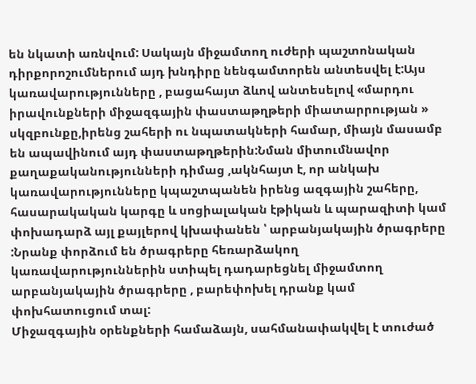են նկատի առնվում: Սակայն միջամտող ուժերի պաշտոնական դիրքորոշումներում այդ խնդիրը նենգամտորեն անտեսվել է:Այս կառավարությունները , բացահայտ ձևով անտեսելով «մարդու իրավունքների միջազգային փաստաթղթերի միատարրության » սկզբունքը,իրենց շահերի ու նպատակների համար, միայն մասամբ են ապավինում այդ փաստաթղթերին:Նման միտումնավոր քաղաքականությունների դիմաց ,ակնհայտ է, որ անկախ կառավարությունները կպաշտպանեն իրենց ազգային շահերը, հասարակական կարգը և սոցիալական էթիկան և պարազիտի կամ փոխադարձ այլ քայլերով կխափանեն ՝ արբանյակային ծրագրերը :Նրանք փորձում են ծրագրերը հեռարձակող կառավարություններին ստիպել դադարեցնել միջամտող արբանյակային ծրագրերը , բարեփոխել դրանք կամ փոխհատուցում տալ:
Միջազգային օրենքների համաձայն, սահմանափակվել է տուժած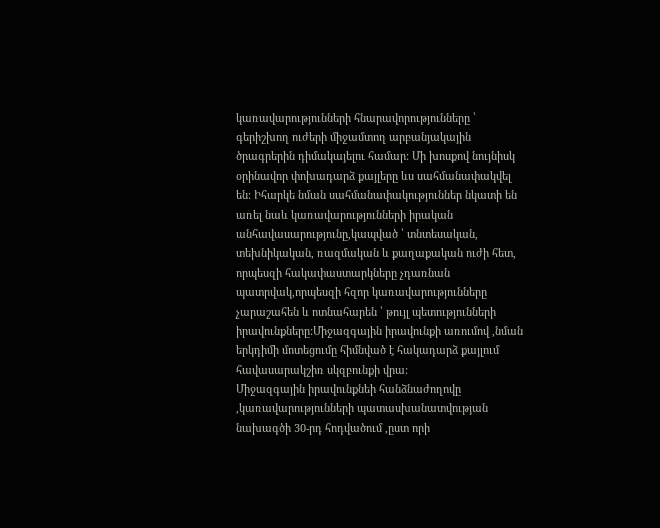կառավարությունների հնարավորությունները ՝ գերիշխող ուժերի միջամտող արբանյակային ծրագրերին դիմակայելու համար: Մի խոսքով նույնիսկ օրինավոր փոխադարձ քայլերը ևս սահմանափակվել են: Իհարկե նման սահմանափակություններ նկատի են առել նաև կառավարությունների իրական անհավասարությունը,կապված ՝ տնտեսական, տեխնիկական, ռազմական և քաղաքական ուժի հետ, որպեսզի հակափաստարկները չդառնան պատրվակ,որպեսզի հզոր կառավարությունները չարաշահեն և ոտնահարեն ՝ թույլ պետությունների իրավունքները:Միջազգային իրավունքի առումով ,նման երկդիմի մոտեցումը հիմնված է հակադարձ քայլում հավասարակշիռ սկզբունքի վրա:
Միջազգային իրավունքնեի հանձնաժողովը ,կառավարությունների պատասխանատվության նախագծի 30-րդ հոդվածում ,ըստ որի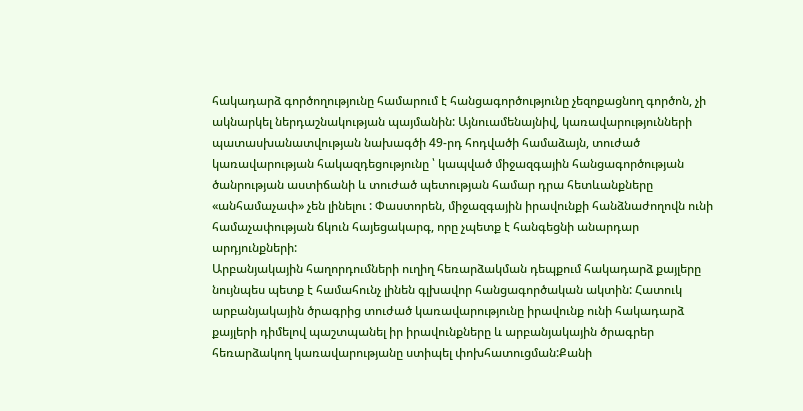հակադարձ գործողությունը համարում է հանցագործությունը չեզոքացնող գործոն, չի ակնարկել ներդաշնակության պայմանին: Այնուամենայնիվ, կառավարությունների պատասխանատվության նախագծի 49-րդ հոդվածի համաձայն, տուժած կառավարության հակազդեցությունը ՝ կապված միջազգային հանցագործության ծանրության աստիճանի և տուժած պետության համար դրա հետևանքները «անհամաչափ» չեն լինելու : Փաստորեն, միջազգային իրավունքի հանձնաժողովն ունի համաչափության ճկուն հայեցակարգ, որը չպետք է հանգեցնի անարդար արդյունքների:
Արբանյակային հաղորդումների ուղիղ հեռարձակման դեպքում հակադարձ քայլերը նույնպես պետք է համահունչ լինեն գլխավոր հանցագործական ակտին: Հատուկ արբանյակային ծրագրից տուժած կառավարությունը իրավունք ունի հակադարձ քայլերի դիմելով պաշտպանել իր իրավունքները և արբանյակային ծրագրեր հեռարձակող կառավարությանը ստիպել փոխհատուցման:Քանի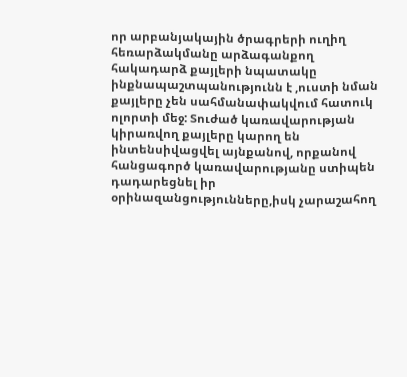որ արբանյակային ծրագրերի ուղիղ հեռարձակմանը արձագանքող հակադարձ քայլերի նպատակը ինքնապաշտպանությունն է ,ուստի նման քայլերը չեն սահմանափակվում հատուկ ոլորտի մեջ: Տուժած կառավարության կիրառվող քայլերը կարող են ինտենսիվացվել այնքանով, որքանով հանցագործ կառավարությանը ստիպեն դադարեցնել իր օրինազանցությունները,իսկ չարաշահող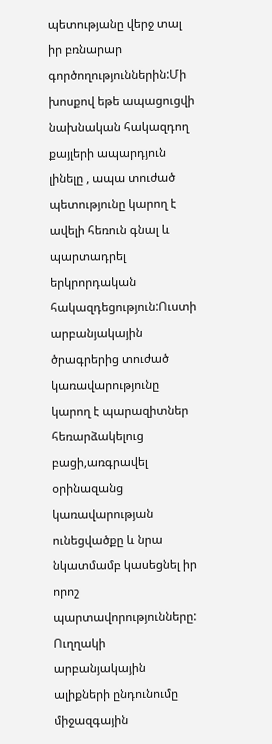պետությանը վերջ տալ իր բռնարար գործողություններին:Մի խոսքով եթե ապացուցվի նախնական հակազդող քայլերի ապարդյուն լինելը , ապա տուժած պետությունը կարող է ավելի հեռուն գնալ և պարտադրել երկրորդական հակազդեցություն:Ուստի արբանյակային ծրագրերից տուժած կառավարությունը կարող է պարազիտներ հեռարձակելուց բացի,առգրավել օրինազանց կառավարության ունեցվածքը և նրա նկատմամբ կասեցնել իր որոշ պարտավորությունները:
Ուղղակի արբանյակային ալիքների ընդունումը միջազգային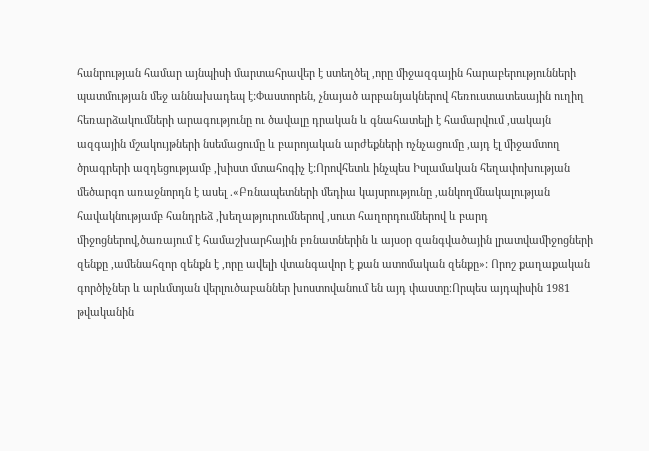հանրության համար այնպիսի մարտահրավեր է ստեղծել ,որը միջազգային հարաբերությունների պատմության մեջ աննախադեպ է:Փաստորեն, չնայած արբանյակներով հեռուստատեսային ուղիղ հեռարձակումների արագությունը ու ծավալը դրական և գնահատելի է համարվում ,սակայն ազգային մշակույթների նսեմացումը և բարոյական արժեքների ոչնչացումը ,այդ էլ միջամտող ծրագրերի ազդեցությամբ ,խիստ մտահոգիչ է:Որովհետև ինչպես Իսլամական հեղափոխության մեծարգո առաջնորդն է ասել .«Բռնապետների մեդիա կայսրությունը ,անկողմնակալության հավակնությամբ հանդրեձ ,խեղաթյուրումներով ,սուտ հաղորդումներով և բարդ միջոցներով,ծառայում է համաշխարհային բռնատներին և այսօր զանգվածային լրատվամիջոցների զենքը ,ամենահզոր զենքն է ,որը ավելի վտանգավոր է քան ատոմական զենքը»: Որոշ քաղաքական գործիչներ և արևմտյան վերլուծաբաններ խոստովանում են այդ փաստը։Որպես այդպիսին 1981 թվականին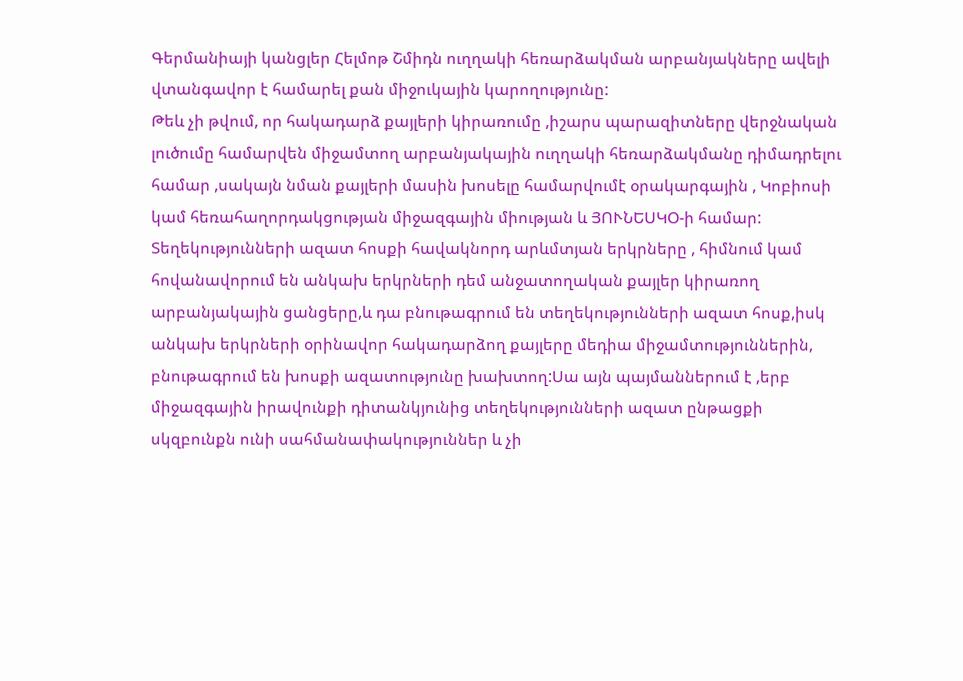Գերմանիայի կանցլեր Հելմոթ Շմիդն ուղղակի հեռարձակման արբանյակները ավելի վտանգավոր է համարել քան միջուկային կարողությունը:
Թեև չի թվում, որ հակադարձ քայլերի կիրառումը ,իշարս պարազիտները վերջնական լուծումը համարվեն միջամտող արբանյակային ուղղակի հեռարձակմանը դիմադրելու համար ,սակայն նման քայլերի մասին խոսելը համարվումէ օրակարգային , Կոբիոսի կամ հեռահաղորդակցության միջազգային միության և ՅՈՒՆԵՍԿՕ-ի համար: Տեղեկությունների ազատ հոսքի հավակնորդ արևմտյան երկրները , հիմնում կամ հովանավորում են անկախ երկրների դեմ անջատողական քայլեր կիրառող արբանյակային ցանցերը,և դա բնութագրում են տեղեկությունների ազատ հոսք,իսկ անկախ երկրների օրինավոր հակադարձող քայլերը մեդիա միջամտություններին, բնութագրում են խոսքի ազատությունը խախտող:Սա այն պայմաններում է ,երբ միջազգային իրավունքի դիտանկյունից տեղեկությունների ազատ ընթացքի սկզբունքն ունի սահմանափակություններ և չի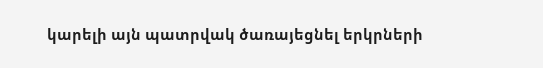կարելի այն պատրվակ ծառայեցնել երկրների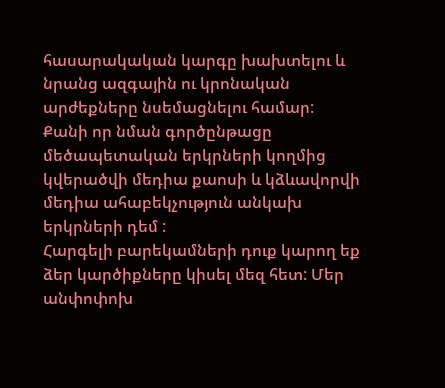հասարակական կարգը խախտելու և նրանց ազգային ու կրոնական արժեքները նսեմացնելու համար: Քանի որ նման գործընթացը մեծապետական երկրների կողմից կվերածվի մեդիա քաոսի և կձևավորվի մեդիա ահաբեկչություն անկախ երկրների դեմ :
Հարգելի բարեկամների դուք կարող եք ձեր կարծիքները կիսել մեզ հետ: Մեր անփոփոխ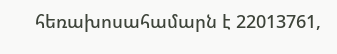հեռախոսահամարն է 22013761,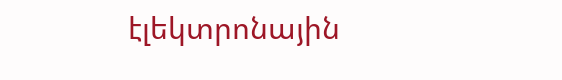էլեկտրոնային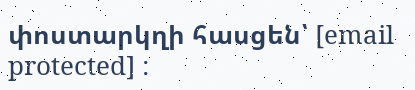փոստարկղի հասցեն՝ [email protected] :